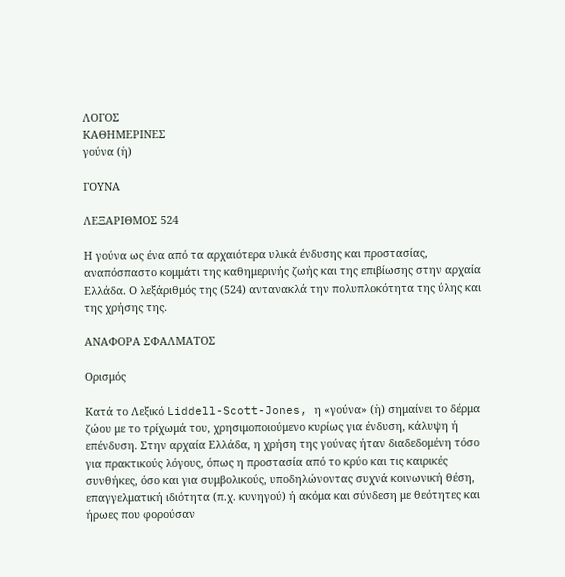ΛΟΓΟΣ
ΚΑΘΗΜΕΡΙΝΕΣ
γούνα (ἡ)

ΓΟΥΝΑ

ΛΕΞΑΡΙΘΜΟΣ 524

Η γούνα ως ένα από τα αρχαιότερα υλικά ένδυσης και προστασίας, αναπόσπαστο κομμάτι της καθημερινής ζωής και της επιβίωσης στην αρχαία Ελλάδα. Ο λεξάριθμός της (524) αντανακλά την πολυπλοκότητα της ύλης και της χρήσης της.

ΑΝΑΦΟΡΑ ΣΦΑΛΜΑΤΟΣ

Ορισμός

Κατά το Λεξικό Liddell-Scott-Jones, η «γούνα» (ἡ) σημαίνει το δέρμα ζώου με το τρίχωμά του, χρησιμοποιούμενο κυρίως για ένδυση, κάλυψη ή επένδυση. Στην αρχαία Ελλάδα, η χρήση της γούνας ήταν διαδεδομένη τόσο για πρακτικούς λόγους, όπως η προστασία από το κρύο και τις καιρικές συνθήκες, όσο και για συμβολικούς, υποδηλώνοντας συχνά κοινωνική θέση, επαγγελματική ιδιότητα (π.χ. κυνηγού) ή ακόμα και σύνδεση με θεότητες και ήρωες που φορούσαν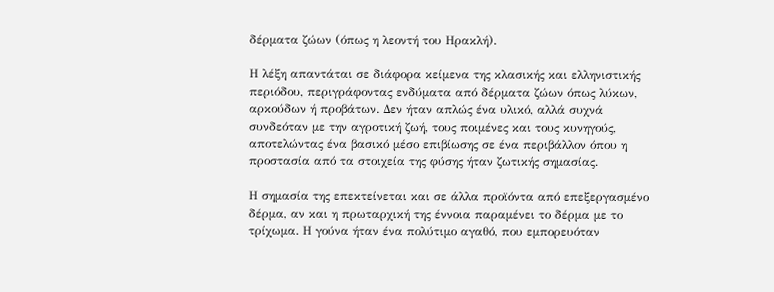δέρματα ζώων (όπως η λεοντή του Ηρακλή).

Η λέξη απαντάται σε διάφορα κείμενα της κλασικής και ελληνιστικής περιόδου, περιγράφοντας ενδύματα από δέρματα ζώων όπως λύκων, αρκούδων ή προβάτων. Δεν ήταν απλώς ένα υλικό, αλλά συχνά συνδεόταν με την αγροτική ζωή, τους ποιμένες και τους κυνηγούς, αποτελώντας ένα βασικό μέσο επιβίωσης σε ένα περιβάλλον όπου η προστασία από τα στοιχεία της φύσης ήταν ζωτικής σημασίας.

Η σημασία της επεκτείνεται και σε άλλα προϊόντα από επεξεργασμένο δέρμα, αν και η πρωταρχική της έννοια παραμένει το δέρμα με το τρίχωμα. Η γούνα ήταν ένα πολύτιμο αγαθό, που εμπορευόταν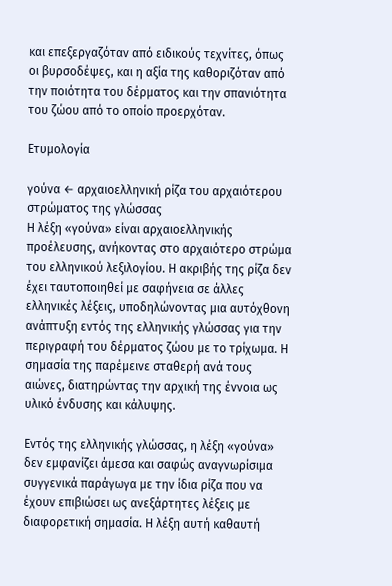και επεξεργαζόταν από ειδικούς τεχνίτες, όπως οι βυρσοδέψες, και η αξία της καθοριζόταν από την ποιότητα του δέρματος και την σπανιότητα του ζώου από το οποίο προερχόταν.

Ετυμολογία

γούνα ← αρχαιοελληνική ρίζα του αρχαιότερου στρώματος της γλώσσας
Η λέξη «γούνα» είναι αρχαιοελληνικής προέλευσης, ανήκοντας στο αρχαιότερο στρώμα του ελληνικού λεξιλογίου. Η ακριβής της ρίζα δεν έχει ταυτοποιηθεί με σαφήνεια σε άλλες ελληνικές λέξεις, υποδηλώνοντας μια αυτόχθονη ανάπτυξη εντός της ελληνικής γλώσσας για την περιγραφή του δέρματος ζώου με το τρίχωμα. Η σημασία της παρέμεινε σταθερή ανά τους αιώνες, διατηρώντας την αρχική της έννοια ως υλικό ένδυσης και κάλυψης.

Εντός της ελληνικής γλώσσας, η λέξη «γούνα» δεν εμφανίζει άμεσα και σαφώς αναγνωρίσιμα συγγενικά παράγωγα με την ίδια ρίζα που να έχουν επιβιώσει ως ανεξάρτητες λέξεις με διαφορετική σημασία. Η λέξη αυτή καθαυτή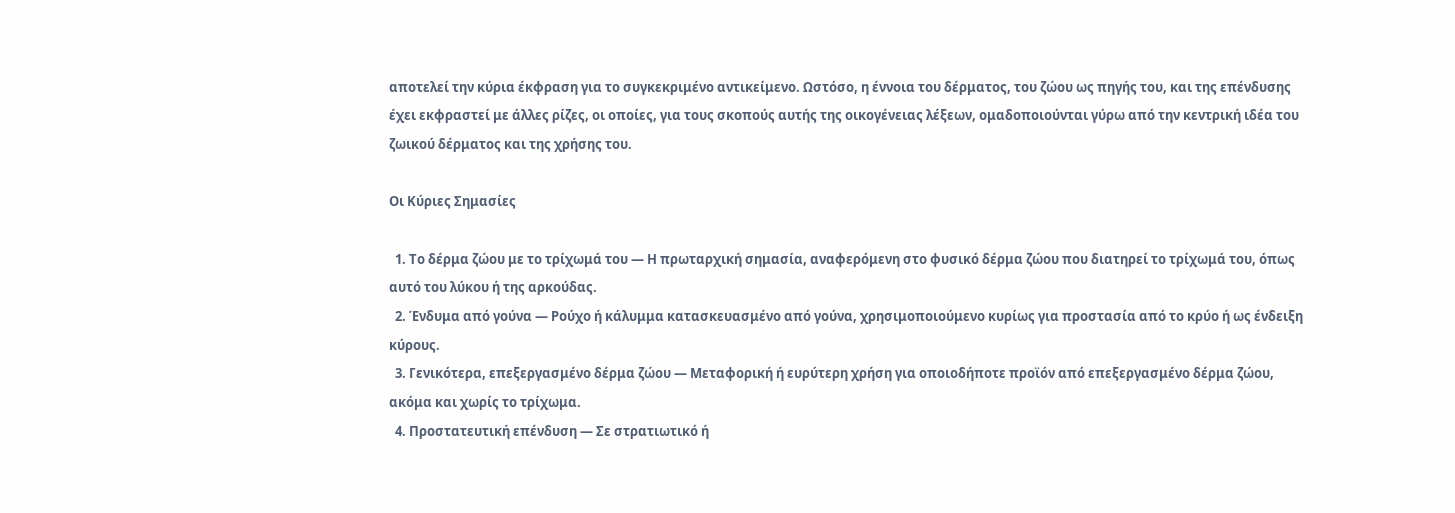αποτελεί την κύρια έκφραση για το συγκεκριμένο αντικείμενο. Ωστόσο, η έννοια του δέρματος, του ζώου ως πηγής του, και της επένδυσης έχει εκφραστεί με άλλες ρίζες, οι οποίες, για τους σκοπούς αυτής της οικογένειας λέξεων, ομαδοποιούνται γύρω από την κεντρική ιδέα του ζωικού δέρματος και της χρήσης του.

Οι Κύριες Σημασίες

  1. Το δέρμα ζώου με το τρίχωμά του — Η πρωταρχική σημασία, αναφερόμενη στο φυσικό δέρμα ζώου που διατηρεί το τρίχωμά του, όπως αυτό του λύκου ή της αρκούδας.
  2. Ένδυμα από γούνα — Ρούχο ή κάλυμμα κατασκευασμένο από γούνα, χρησιμοποιούμενο κυρίως για προστασία από το κρύο ή ως ένδειξη κύρους.
  3. Γενικότερα, επεξεργασμένο δέρμα ζώου — Μεταφορική ή ευρύτερη χρήση για οποιοδήποτε προϊόν από επεξεργασμένο δέρμα ζώου, ακόμα και χωρίς το τρίχωμα.
  4. Προστατευτική επένδυση — Σε στρατιωτικό ή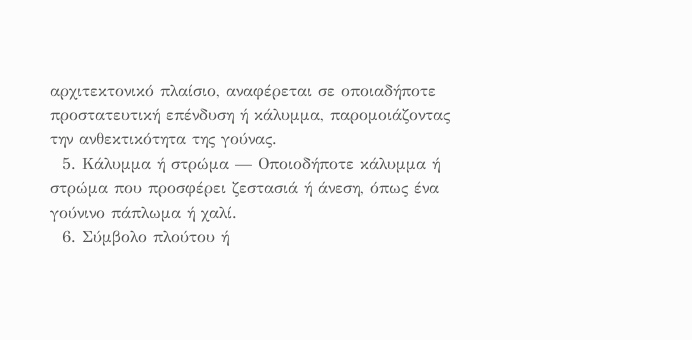αρχιτεκτονικό πλαίσιο, αναφέρεται σε οποιαδήποτε προστατευτική επένδυση ή κάλυμμα, παρομοιάζοντας την ανθεκτικότητα της γούνας.
  5. Κάλυμμα ή στρώμα — Οποιοδήποτε κάλυμμα ή στρώμα που προσφέρει ζεστασιά ή άνεση, όπως ένα γούνινο πάπλωμα ή χαλί.
  6. Σύμβολο πλούτου ή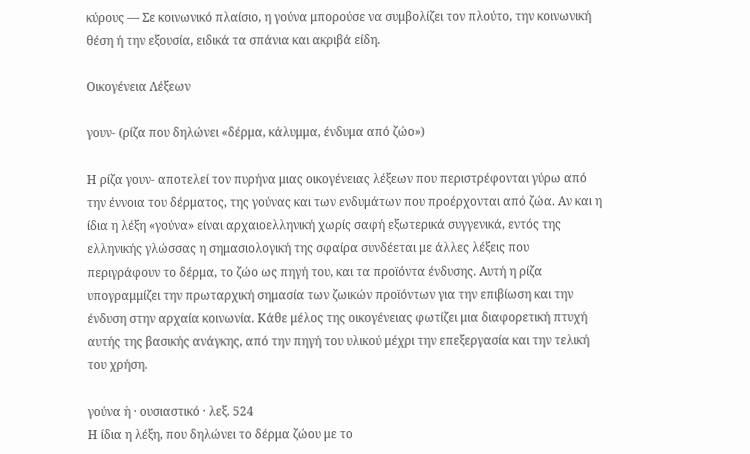κύρους — Σε κοινωνικό πλαίσιο, η γούνα μπορούσε να συμβολίζει τον πλούτο, την κοινωνική θέση ή την εξουσία, ειδικά τα σπάνια και ακριβά είδη.

Οικογένεια Λέξεων

γουν- (ρίζα που δηλώνει «δέρμα, κάλυμμα, ένδυμα από ζώο»)

Η ρίζα γουν- αποτελεί τον πυρήνα μιας οικογένειας λέξεων που περιστρέφονται γύρω από την έννοια του δέρματος, της γούνας και των ενδυμάτων που προέρχονται από ζώα. Αν και η ίδια η λέξη «γούνα» είναι αρχαιοελληνική χωρίς σαφή εξωτερικά συγγενικά, εντός της ελληνικής γλώσσας η σημασιολογική της σφαίρα συνδέεται με άλλες λέξεις που περιγράφουν το δέρμα, το ζώο ως πηγή του, και τα προϊόντα ένδυσης. Αυτή η ρίζα υπογραμμίζει την πρωταρχική σημασία των ζωικών προϊόντων για την επιβίωση και την ένδυση στην αρχαία κοινωνία. Κάθε μέλος της οικογένειας φωτίζει μια διαφορετική πτυχή αυτής της βασικής ανάγκης, από την πηγή του υλικού μέχρι την επεξεργασία και την τελική του χρήση.

γούνα ἡ · ουσιαστικό · λεξ. 524
Η ίδια η λέξη, που δηλώνει το δέρμα ζώου με το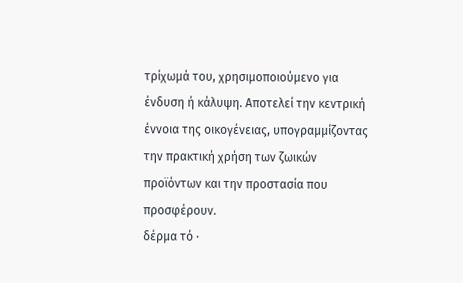τρίχωμά του, χρησιμοποιούμενο για ένδυση ή κάλυψη. Αποτελεί την κεντρική έννοια της οικογένειας, υπογραμμίζοντας την πρακτική χρήση των ζωικών προϊόντων και την προστασία που προσφέρουν.
δέρμα τό ·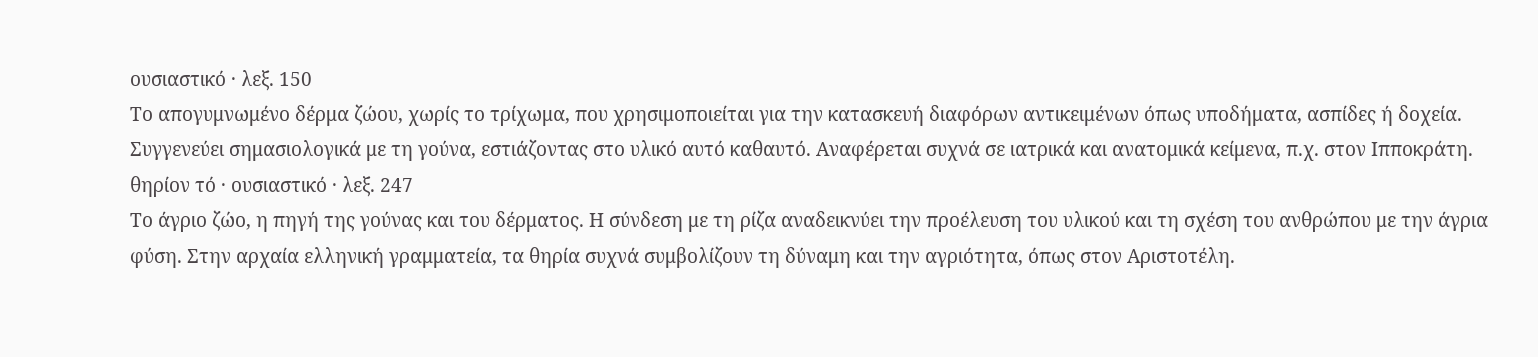ουσιαστικό · λεξ. 150
Το απογυμνωμένο δέρμα ζώου, χωρίς το τρίχωμα, που χρησιμοποιείται για την κατασκευή διαφόρων αντικειμένων όπως υποδήματα, ασπίδες ή δοχεία. Συγγενεύει σημασιολογικά με τη γούνα, εστιάζοντας στο υλικό αυτό καθαυτό. Αναφέρεται συχνά σε ιατρικά και ανατομικά κείμενα, π.χ. στον Ιπποκράτη.
θηρίον τό · ουσιαστικό · λεξ. 247
Το άγριο ζώο, η πηγή της γούνας και του δέρματος. Η σύνδεση με τη ρίζα αναδεικνύει την προέλευση του υλικού και τη σχέση του ανθρώπου με την άγρια φύση. Στην αρχαία ελληνική γραμματεία, τα θηρία συχνά συμβολίζουν τη δύναμη και την αγριότητα, όπως στον Αριστοτέλη.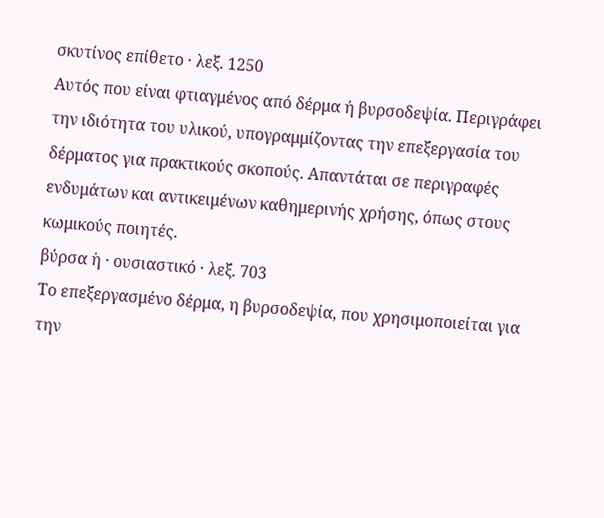σκυτίνος επίθετο · λεξ. 1250
Αυτός που είναι φτιαγμένος από δέρμα ή βυρσοδεψία. Περιγράφει την ιδιότητα του υλικού, υπογραμμίζοντας την επεξεργασία του δέρματος για πρακτικούς σκοπούς. Απαντάται σε περιγραφές ενδυμάτων και αντικειμένων καθημερινής χρήσης, όπως στους κωμικούς ποιητές.
βύρσα ἡ · ουσιαστικό · λεξ. 703
Το επεξεργασμένο δέρμα, η βυρσοδεψία, που χρησιμοποιείται για την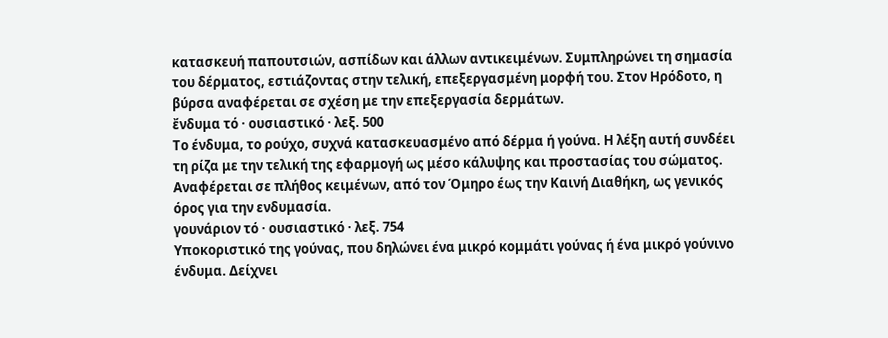κατασκευή παπουτσιών, ασπίδων και άλλων αντικειμένων. Συμπληρώνει τη σημασία του δέρματος, εστιάζοντας στην τελική, επεξεργασμένη μορφή του. Στον Ηρόδοτο, η βύρσα αναφέρεται σε σχέση με την επεξεργασία δερμάτων.
ἔνδυμα τό · ουσιαστικό · λεξ. 500
Το ένδυμα, το ρούχο, συχνά κατασκευασμένο από δέρμα ή γούνα. Η λέξη αυτή συνδέει τη ρίζα με την τελική της εφαρμογή ως μέσο κάλυψης και προστασίας του σώματος. Αναφέρεται σε πλήθος κειμένων, από τον Όμηρο έως την Καινή Διαθήκη, ως γενικός όρος για την ενδυμασία.
γουνάριον τό · ουσιαστικό · λεξ. 754
Υποκοριστικό της γούνας, που δηλώνει ένα μικρό κομμάτι γούνας ή ένα μικρό γούνινο ένδυμα. Δείχνει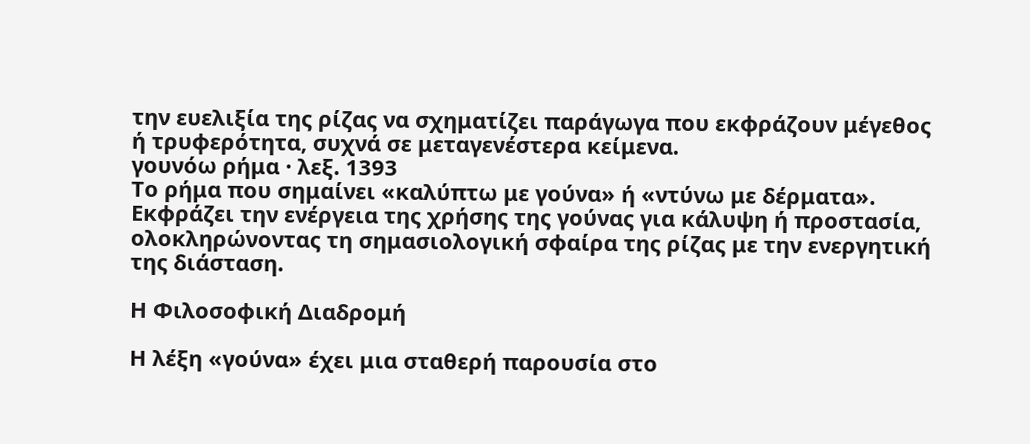την ευελιξία της ρίζας να σχηματίζει παράγωγα που εκφράζουν μέγεθος ή τρυφερότητα, συχνά σε μεταγενέστερα κείμενα.
γουνόω ρήμα · λεξ. 1393
Το ρήμα που σημαίνει «καλύπτω με γούνα» ή «ντύνω με δέρματα». Εκφράζει την ενέργεια της χρήσης της γούνας για κάλυψη ή προστασία, ολοκληρώνοντας τη σημασιολογική σφαίρα της ρίζας με την ενεργητική της διάσταση.

Η Φιλοσοφική Διαδρομή

Η λέξη «γούνα» έχει μια σταθερή παρουσία στο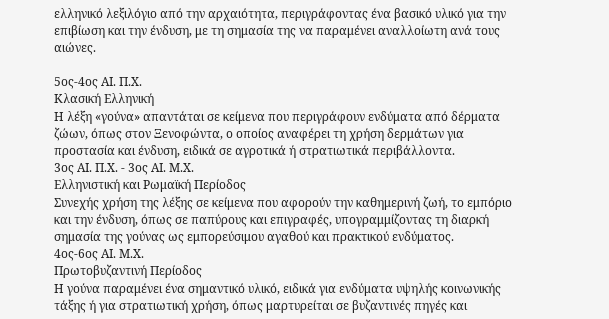ελληνικό λεξιλόγιο από την αρχαιότητα, περιγράφοντας ένα βασικό υλικό για την επιβίωση και την ένδυση, με τη σημασία της να παραμένει αναλλοίωτη ανά τους αιώνες.

5ος-4ος ΑΙ. Π.Χ.
Κλασική Ελληνική
Η λέξη «γούνα» απαντάται σε κείμενα που περιγράφουν ενδύματα από δέρματα ζώων, όπως στον Ξενοφώντα, ο οποίος αναφέρει τη χρήση δερμάτων για προστασία και ένδυση, ειδικά σε αγροτικά ή στρατιωτικά περιβάλλοντα.
3ος ΑΙ. Π.Χ. - 3ος ΑΙ. Μ.Χ.
Ελληνιστική και Ρωμαϊκή Περίοδος
Συνεχής χρήση της λέξης σε κείμενα που αφορούν την καθημερινή ζωή, το εμπόριο και την ένδυση, όπως σε παπύρους και επιγραφές, υπογραμμίζοντας τη διαρκή σημασία της γούνας ως εμπορεύσιμου αγαθού και πρακτικού ενδύματος.
4ος-6ος ΑΙ. Μ.Χ.
Πρωτοβυζαντινή Περίοδος
Η γούνα παραμένει ένα σημαντικό υλικό, ειδικά για ενδύματα υψηλής κοινωνικής τάξης ή για στρατιωτική χρήση, όπως μαρτυρείται σε βυζαντινές πηγές και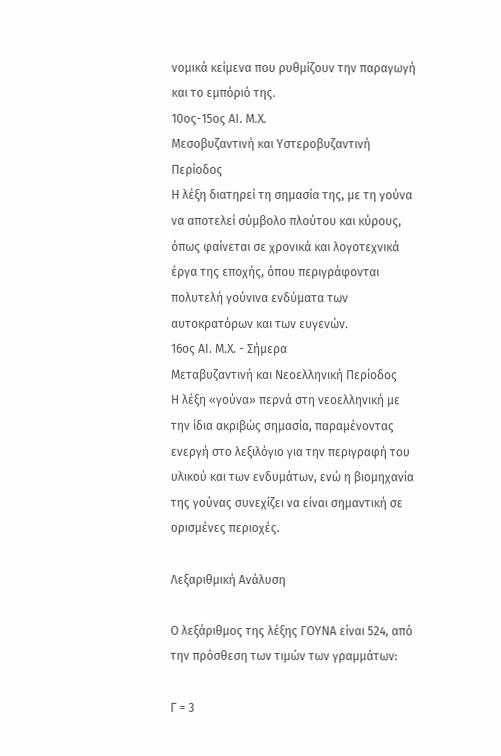νομικά κείμενα που ρυθμίζουν την παραγωγή και το εμπόριό της.
10ος-15ος ΑΙ. Μ.Χ.
Μεσοβυζαντινή και Υστεροβυζαντινή Περίοδος
Η λέξη διατηρεί τη σημασία της, με τη γούνα να αποτελεί σύμβολο πλούτου και κύρους, όπως φαίνεται σε χρονικά και λογοτεχνικά έργα της εποχής, όπου περιγράφονται πολυτελή γούνινα ενδύματα των αυτοκρατόρων και των ευγενών.
16ος ΑΙ. Μ.Χ. - Σήμερα
Μεταβυζαντινή και Νεοελληνική Περίοδος
Η λέξη «γούνα» περνά στη νεοελληνική με την ίδια ακριβώς σημασία, παραμένοντας ενεργή στο λεξιλόγιο για την περιγραφή του υλικού και των ενδυμάτων, ενώ η βιομηχανία της γούνας συνεχίζει να είναι σημαντική σε ορισμένες περιοχές.

Λεξαριθμική Ανάλυση

Ο λεξάριθμος της λέξης ΓΟΥΝΑ είναι 524, από την πρόσθεση των τιμών των γραμμάτων:

Γ = 3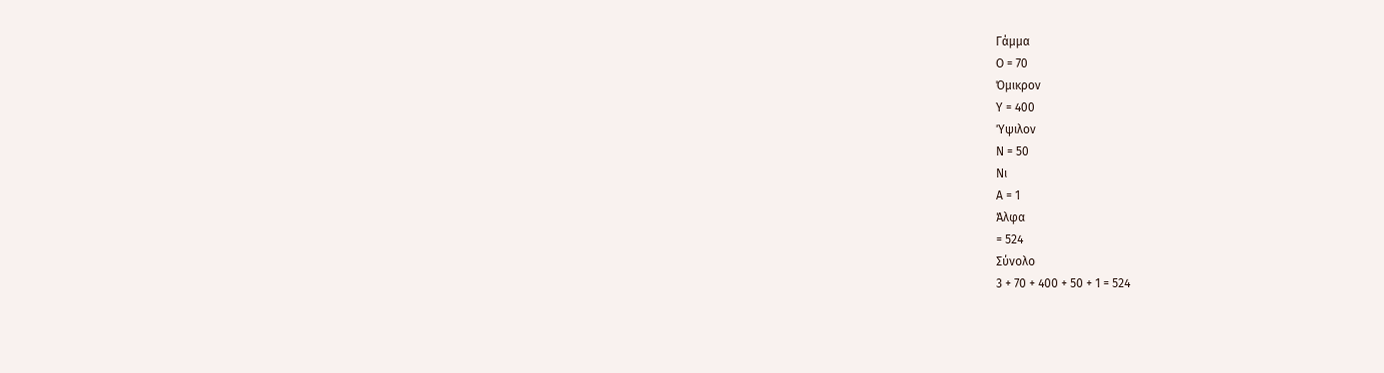Γάμμα
Ο = 70
Όμικρον
Υ = 400
Ύψιλον
Ν = 50
Νι
Α = 1
Άλφα
= 524
Σύνολο
3 + 70 + 400 + 50 + 1 = 524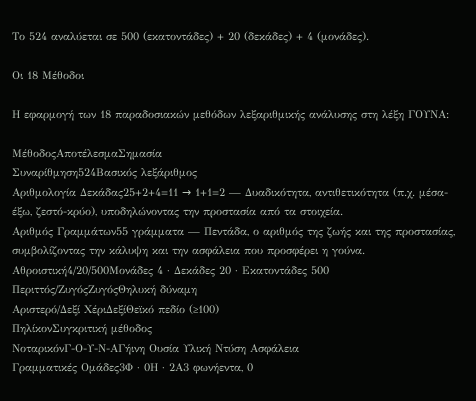Το 524 αναλύεται σε 500 (εκατοντάδες) + 20 (δεκάδες) + 4 (μονάδες).

Οι 18 Μέθοδοι

Η εφαρμογή των 18 παραδοσιακών μεθόδων λεξαριθμικής ανάλυσης στη λέξη ΓΟΥΝΑ:

ΜέθοδοςΑποτέλεσμαΣημασία
Συναρίθμηση524Βασικός λεξάριθμος
Αριθμολογία Δεκάδας25+2+4=11 → 1+1=2 — Δυαδικότητα, αντιθετικότητα (π.χ. μέσα-έξω, ζεστό-κρύο), υποδηλώνοντας την προστασία από τα στοιχεία.
Αριθμός Γραμμάτων55 γράμματα — Πεντάδα, ο αριθμός της ζωής και της προστασίας, συμβολίζοντας την κάλυψη και την ασφάλεια που προσφέρει η γούνα.
Αθροιστική4/20/500Μονάδες 4 · Δεκάδες 20 · Εκατοντάδες 500
Περιττός/ΖυγόςΖυγόςΘηλυκή δύναμη
Αριστερό/Δεξί ΧέριΔεξίΘεϊκό πεδίο (≥100)
ΠηλίκονΣυγκριτική μέθοδος
ΝοταρικόνΓ-Ο-Υ-Ν-ΑΓήινη Ουσία Υλική Ντύση Ασφάλεια
Γραμματικές Ομάδες3Φ · 0Η · 2Α3 φωνήεντα, 0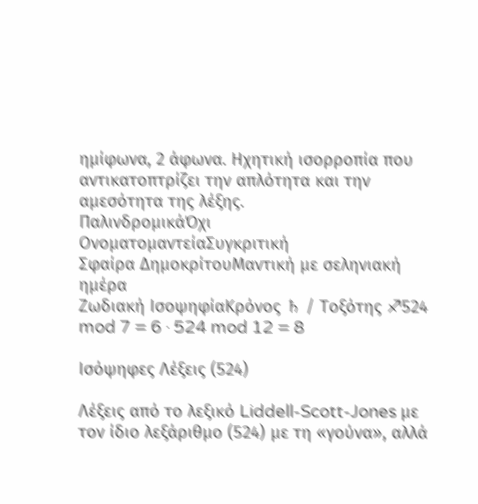ημίφωνα, 2 άφωνα. Ηχητική ισορροπία που αντικατοπτρίζει την απλότητα και την αμεσότητα της λέξης.
ΠαλινδρομικάΌχι
ΟνοματομαντείαΣυγκριτική
Σφαίρα ΔημοκρίτουΜαντική με σεληνιακή ημέρα
Ζωδιακή ΙσοψηφίαΚρόνος ♄ / Τοξότης ♐524 mod 7 = 6 · 524 mod 12 = 8

Ισόψηφες Λέξεις (524)

Λέξεις από το λεξικό Liddell-Scott-Jones με τον ίδιο λεξάριθμο (524) με τη «γούνα», αλλά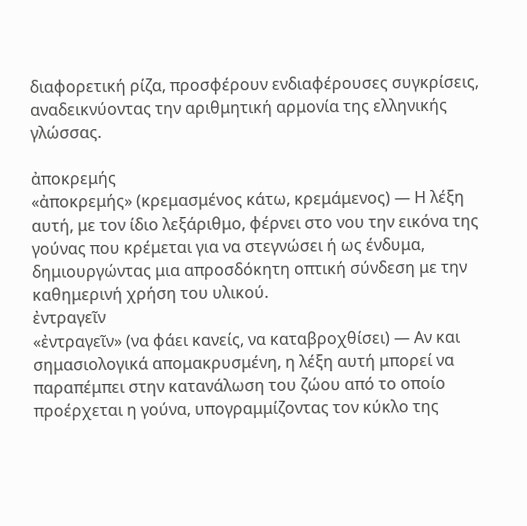διαφορετική ρίζα, προσφέρουν ενδιαφέρουσες συγκρίσεις, αναδεικνύοντας την αριθμητική αρμονία της ελληνικής γλώσσας.

ἀποκρεμής
«ἀποκρεμής» (κρεμασμένος κάτω, κρεμάμενος) — Η λέξη αυτή, με τον ίδιο λεξάριθμο, φέρνει στο νου την εικόνα της γούνας που κρέμεται για να στεγνώσει ή ως ένδυμα, δημιουργώντας μια απροσδόκητη οπτική σύνδεση με την καθημερινή χρήση του υλικού.
ἐντραγεῖν
«ἐντραγεῖν» (να φάει κανείς, να καταβροχθίσει) — Αν και σημασιολογικά απομακρυσμένη, η λέξη αυτή μπορεί να παραπέμπει στην κατανάλωση του ζώου από το οποίο προέρχεται η γούνα, υπογραμμίζοντας τον κύκλο της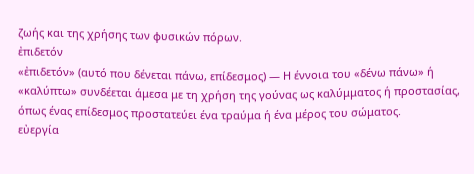ζωής και της χρήσης των φυσικών πόρων.
ἐπιδετόν
«ἐπιδετόν» (αυτό που δένεται πάνω, επίδεσμος) — Η έννοια του «δένω πάνω» ή «καλύπτω» συνδέεται άμεσα με τη χρήση της γούνας ως καλύμματος ή προστασίας, όπως ένας επίδεσμος προστατεύει ένα τραύμα ή ένα μέρος του σώματος.
εὐεργία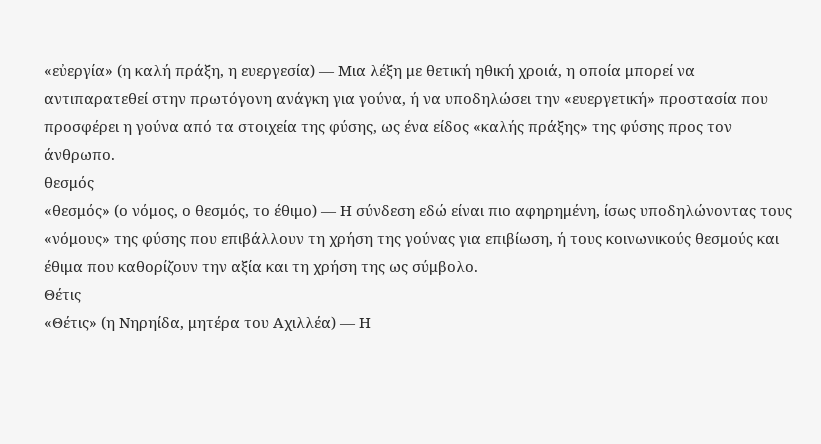«εὐεργία» (η καλή πράξη, η ευεργεσία) — Μια λέξη με θετική ηθική χροιά, η οποία μπορεί να αντιπαρατεθεί στην πρωτόγονη ανάγκη για γούνα, ή να υποδηλώσει την «ευεργετική» προστασία που προσφέρει η γούνα από τα στοιχεία της φύσης, ως ένα είδος «καλής πράξης» της φύσης προς τον άνθρωπο.
θεσμός
«θεσμός» (ο νόμος, ο θεσμός, το έθιμο) — Η σύνδεση εδώ είναι πιο αφηρημένη, ίσως υποδηλώνοντας τους «νόμους» της φύσης που επιβάλλουν τη χρήση της γούνας για επιβίωση, ή τους κοινωνικούς θεσμούς και έθιμα που καθορίζουν την αξία και τη χρήση της ως σύμβολο.
Θέτις
«Θέτις» (η Νηρηίδα, μητέρα του Αχιλλέα) — Η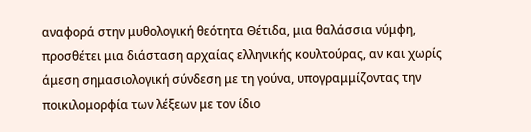αναφορά στην μυθολογική θεότητα Θέτιδα, μια θαλάσσια νύμφη, προσθέτει μια διάσταση αρχαίας ελληνικής κουλτούρας, αν και χωρίς άμεση σημασιολογική σύνδεση με τη γούνα, υπογραμμίζοντας την ποικιλομορφία των λέξεων με τον ίδιο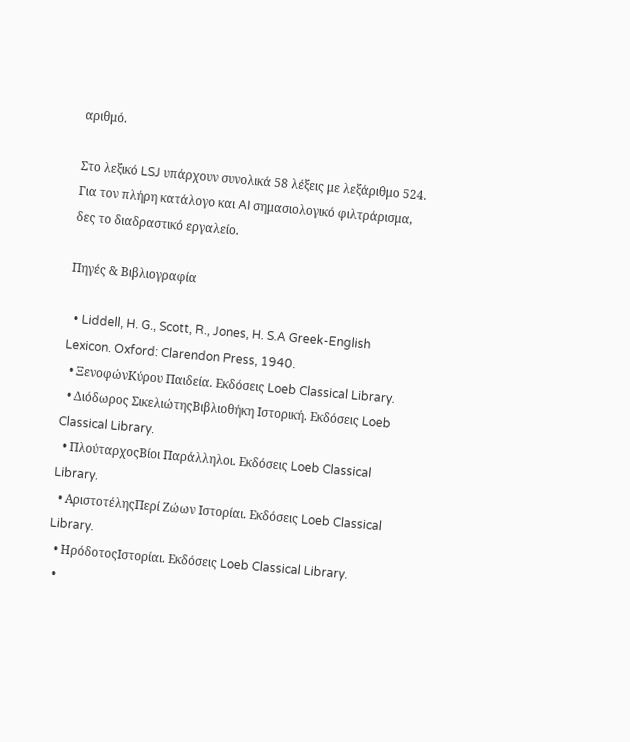αριθμό.

Στο λεξικό LSJ υπάρχουν συνολικά 58 λέξεις με λεξάριθμο 524. Για τον πλήρη κατάλογο και AI σημασιολογικό φιλτράρισμα, δες το διαδραστικό εργαλείο.

Πηγές & Βιβλιογραφία

  • Liddell, H. G., Scott, R., Jones, H. S.A Greek-English Lexicon. Oxford: Clarendon Press, 1940.
  • ΞενοφώνΚύρου Παιδεία. Εκδόσεις Loeb Classical Library.
  • Διόδωρος ΣικελιώτηςΒιβλιοθήκη Ιστορική. Εκδόσεις Loeb Classical Library.
  • ΠλούταρχοςΒίοι Παράλληλοι. Εκδόσεις Loeb Classical Library.
  • ΑριστοτέληςΠερί Ζώων Ιστορίαι. Εκδόσεις Loeb Classical Library.
  • ΗρόδοτοςΙστορίαι. Εκδόσεις Loeb Classical Library.
  •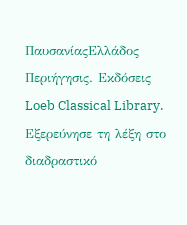ΠαυσανίαςΕλλάδος Περιήγησις. Εκδόσεις Loeb Classical Library.
Εξερεύνησε τη λέξη στο διαδραστικό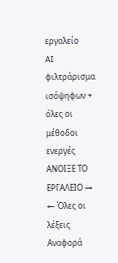εργαλείο
AI φιλτράρισμα ισόψηφων + όλες οι μέθοδοι ενεργές
ΑΝΟΙΞΕ ΤΟ ΕΡΓΑΛΕΙΟ →
← Όλες οι λέξεις
Αναφορά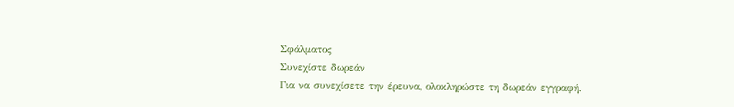Σφάλματος
Συνεχίστε δωρεάν
Για να συνεχίσετε την έρευνα, ολοκληρώστε τη δωρεάν εγγραφή.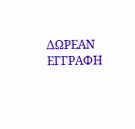ΔΩΡΕΑΝ ΕΓΓΡΑΦΗ